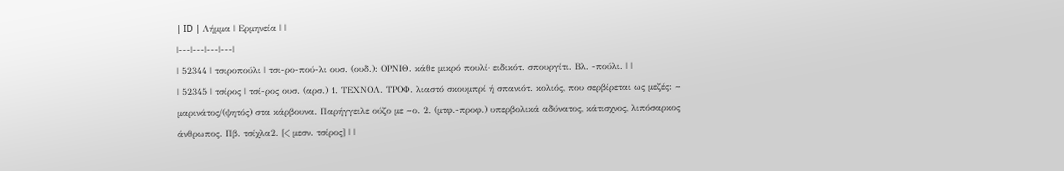| ID | Λήμμα | Ερμηνεία | |
|---|---|---|---|
| 52344 | τσιροπούλι | τσι-ρο-πού-λι ουσ. (ουδ.): ΟΡΝΙΘ. κάθε μικρό πουλί· ειδικότ. σπουργίτι. Βλ. -πούλι. | |
| 52345 | τσίρος | τσί-ρος ουσ. (αρσ.) 1. ΤΕΧΝΟΛ. ΤΡΟΦ. λιαστό σκουμπρί ή σπανιότ. κολιός, που σερβίρεται ως μεζές: ~ μαρινάτος/(ψητός) στα κάρβουνα. Παρήγγειλε ούζο με ~ο. 2. (μτφ.-προφ.) υπερβολικά αδύνατος, κάτισχνος, λιπόσαρκος άνθρωπος. Πβ. τσίχλα2. [< μεσν. τσίρος] | |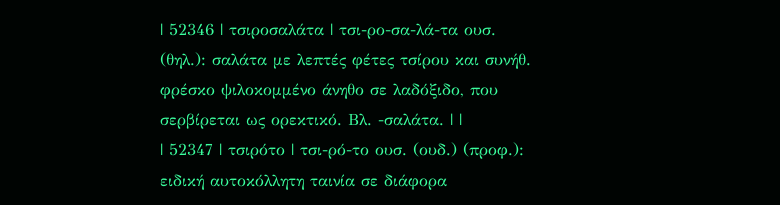| 52346 | τσιροσαλάτα | τσι-ρο-σα-λά-τα ουσ. (θηλ.): σαλάτα με λεπτές φέτες τσίρου και συνήθ. φρέσκο ψιλοκομμένο άνηθο σε λαδόξιδο, που σερβίρεται ως ορεκτικό. Βλ. -σαλάτα. | |
| 52347 | τσιρότο | τσι-ρό-το ουσ. (ουδ.) (προφ.): ειδική αυτοκόλλητη ταινία σε διάφορα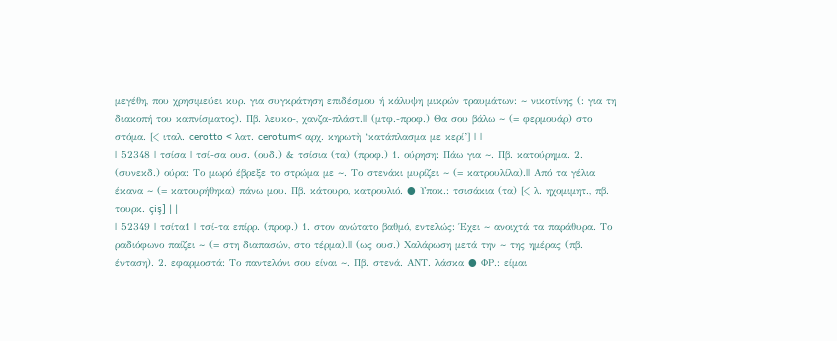μεγέθη, που χρησιμεύει κυρ. για συγκράτηση επιδέσμου ή κάλυψη μικρών τραυμάτων: ~ νικοτίνης (: για τη διακοπή του καπνίσματος). Πβ. λευκο-, χανζα-πλάστ.|| (μτφ.-προφ.) Θα σου βάλω ~ (= φερμουάρ) στο στόμα. [< ιταλ. cerotto < λατ. cerotum< αρχ. κηρωτὴ ‘κατάπλασμα με κερί’] | |
| 52348 | τσίσα | τσί-σα ουσ. (ουδ.) & τσίσια (τα) (προφ.) 1. ούρηση: Πάω για ~. Πβ. κατούρημα. 2. (συνεκδ.) ούρα: Το μωρό έβρεξε το στρώμα με ~. Tο στενάκι μυρίζει ~ (= κατρουλίλα).|| Από τα γέλια έκανα ~ (= κατουρήθηκα) πάνω μου. Πβ. κάτουρο, κατρουλιό. ● Υποκ.: τσισάκια (τα) [< λ. ηχομιμητ., πβ. τουρκ. çiş] | |
| 52349 | τσίτα1 | τσί-τα επίρρ. (προφ.) 1. στον ανώτατο βαθμό, εντελώς: Έχει ~ ανοιχτά τα παράθυρα. Το ραδιόφωνο παίζει ~ (= στη διαπασών, στο τέρμα).|| (ως ουσ.) Χαλάρωση μετά την ~ της ημέρας (πβ. ένταση). 2. εφαρμοστά: Το παντελόνι σου είναι ~. Πβ. στενά. ΑΝΤ. λάσκα ● ΦΡ.: είμαι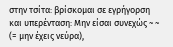στην τσίτα: βρίσκομαι σε εγρήγορση και υπερένταση: Μην είσαι συνεχώς ~ ~ (= μην έχεις νεύρα),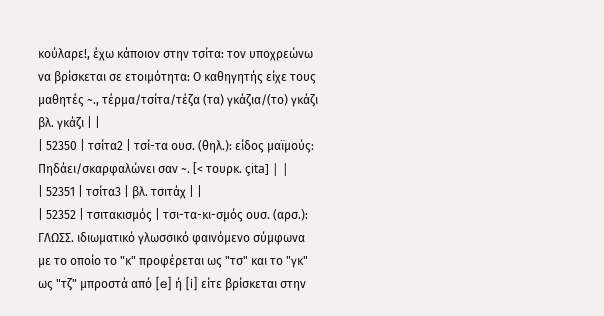κούλαρε!, έχω κάποιον στην τσίτα: τον υποχρεώνω να βρίσκεται σε ετοιμότητα: Ο καθηγητής είχε τους μαθητές ~., τέρμα/τσίτα/τέζα (τα) γκάζια/(το) γκάζι βλ. γκάζι | |
| 52350 | τσίτα2 | τσί-τα ουσ. (θηλ.): είδος μαϊμούς: Πηδάει/σκαρφαλώνει σαν ~. [< τουρκ. çita] | |
| 52351 | τσίτα3 | βλ. τσιτάχ | |
| 52352 | τσιτακισμός | τσι-τα-κι-σμός ουσ. (αρσ.): ΓΛΩΣΣ. ιδιωματικό γλωσσικό φαινόμενο σύμφωνα με το οποίο το "κ" προφέρεται ως "τσ" και το "γκ" ως "τζ" μπροστά από [e] ή [i] είτε βρίσκεται στην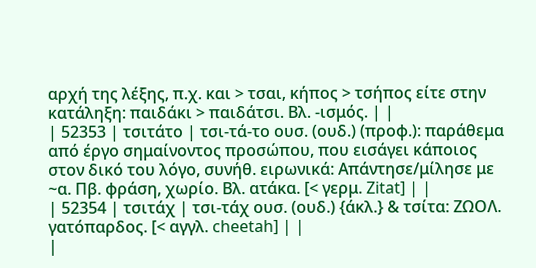αρχή της λέξης, π.χ. και > τσαι, κήπος > τσήπος είτε στην κατάληξη: παιδάκι > παιδάτσι. Βλ. -ισμός. | |
| 52353 | τσιτάτο | τσι-τά-το ουσ. (ουδ.) (προφ.): παράθεμα από έργο σημαίνοντος προσώπου, που εισάγει κάποιος στον δικό του λόγο, συνήθ. ειρωνικά: Απάντησε/μίλησε με ~α. Πβ. φράση, χωρίο. Βλ. ατάκα. [< γερμ. Zitat] | |
| 52354 | τσιτάχ | τσι-τάχ ουσ. (ουδ.) {άκλ.} & τσίτα: ΖΩΟΛ. γατόπαρδος. [< αγγλ. cheetah] | |
|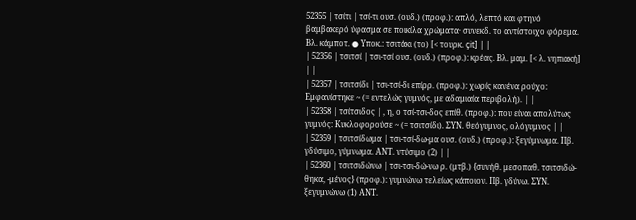52355 | τσίτι | τσί-τι ουσ. (ουδ.) (προφ.): απλό, λεπτό και φτηνό βαμβακερό ύφασμα σε ποικίλα χρώματα· συνεκδ. το αντίστοιχο φόρεμα. Βλ. κάμποτ. ● Υποκ.: τσιτάκι (το) [< τουρκ. çit] | |
| 52356 | τσιτσί | τσι-τσί ουσ. (ουδ.) (προφ.): κρέας. Βλ. μαμ. [< λ. νηπιακή] | |
| 52357 | τσιτσίδι | τσι-τσί-δι επίρρ. (προφ.): χωρίς κανένα ρούχο: Εμφανίστηκε ~ (= εντελώς γυμνός, με αδαμιαία περιβολή). | |
| 52358 | τσίτσιδος | , η, ο τσί-τσι-δος επίθ. (προφ.): που είναι απολύτως γυμνός: Κυκλοφορούσε ~ (= τσιτσίδι). ΣΥΝ. θεόγυμνος, ολόγυμνος | |
| 52359 | τσιτσίδωμα | τσι-τσί-δω-μα ουσ. (ουδ.) (προφ.): ξεγύμνωμα. Πβ. γδύσιμο, γύμνωμα. ΑΝΤ. ντύσιμο (2) | |
| 52360 | τσιτσιδώνω | τσι-τσι-δώ-νω ρ. (μτβ.) {συνήθ. μεσοπαθ. τσιτσιδώ-θηκα, -μένος} (προφ.): γυμνώνω τελείως κάποιον. Πβ. γδύνω. ΣΥΝ. ξεγυμνώνω (1) ΑΝΤ.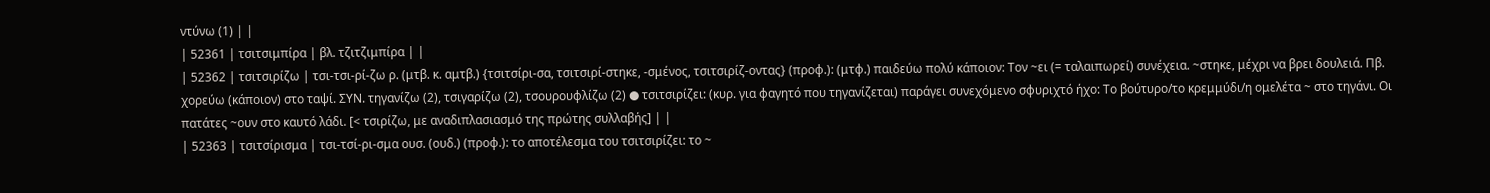ντύνω (1) | |
| 52361 | τσιτσιμπίρα | βλ. τζιτζιμπίρα | |
| 52362 | τσιτσιρίζω | τσι-τσι-ρί-ζω ρ. (μτβ. κ. αμτβ.) {τσιτσίρι-σα, τσιτσιρί-στηκε, -σμένος, τσιτσιρίζ-οντας} (προφ.): (μτφ.) παιδεύω πολύ κάποιον: Τον ~ει (= ταλαιπωρεί) συνέχεια. ~στηκε, μέχρι να βρει δουλειά. Πβ. χορεύω (κάποιον) στο ταψί. ΣΥΝ. τηγανίζω (2), τσιγαρίζω (2), τσουρουφλίζω (2) ● τσιτσιρίζει: (κυρ. για φαγητό που τηγανίζεται) παράγει συνεχόμενο σφυριχτό ήχο: Το βούτυρο/το κρεμμύδι/η ομελέτα ~ στο τηγάνι. Οι πατάτες ~ουν στο καυτό λάδι. [< τσιρίζω, με αναδιπλασιασμό της πρώτης συλλαβής] | |
| 52363 | τσιτσίρισμα | τσι-τσί-ρι-σμα ουσ. (ουδ.) (προφ.): το αποτέλεσμα του τσιτσιρίζει: το ~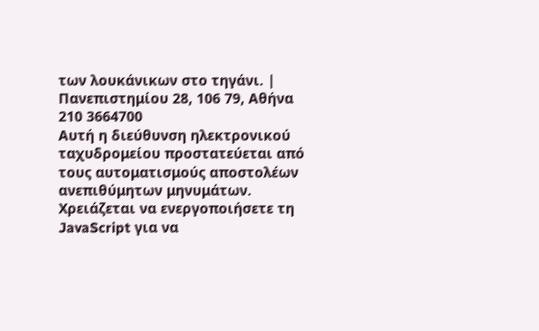των λουκάνικων στο τηγάνι. |
Πανεπιστημίου 28, 106 79, Αθήνα
210 3664700
Αυτή η διεύθυνση ηλεκτρονικού ταχυδρομείου προστατεύεται από τους αυτοματισμούς αποστολέων ανεπιθύμητων μηνυμάτων. Χρειάζεται να ενεργοποιήσετε τη JavaScript για να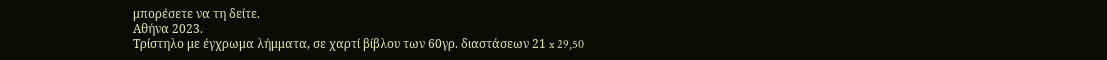μπορέσετε να τη δείτε.
Αθήνα 2023.
Τρίστηλο με έγχρωμα λήμματα, σε χαρτί βίβλου των 60γρ. διαστάσεων 21 x 29,50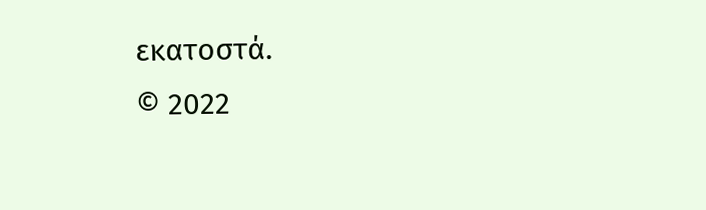εκατοστά.
© 2022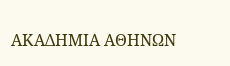ΑΚΑΔΗΜΙΑ ΑΘΗΝΩΝ